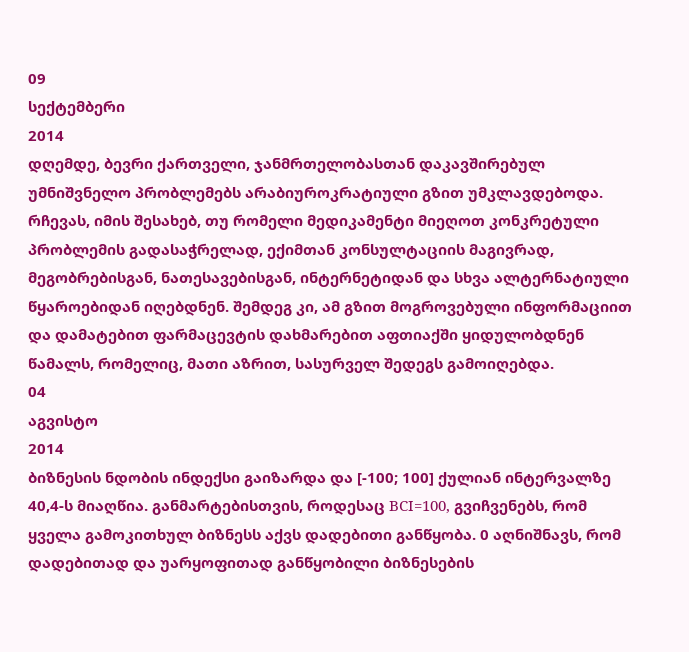09
სექტემბერი
2014
დღემდე, ბევრი ქართველი, ჯანმრთელობასთან დაკავშირებულ უმნიშვნელო პრობლემებს არაბიუროკრატიული გზით უმკლავდებოდა. რჩევას, იმის შესახებ, თუ რომელი მედიკამენტი მიეღოთ კონკრეტული პრობლემის გადასაჭრელად, ექიმთან კონსულტაციის მაგივრად, მეგობრებისგან, ნათესავებისგან, ინტერნეტიდან და სხვა ალტერნატიული წყაროებიდან იღებდნენ. შემდეგ კი, ამ გზით მოგროვებული ინფორმაციით და დამატებით ფარმაცევტის დახმარებით აფთიაქში ყიდულობდნენ წამალს, რომელიც, მათი აზრით, სასურველ შედეგს გამოიღებდა.
04
აგვისტო
2014
ბიზნესის ნდობის ინდექსი გაიზარდა და [-100; 100] ქულიან ინტერვალზე 40,4‐ს მიაღწია. განმარტებისთვის, როდესაც BCI=100, გვიჩვენებს, რომ ყველა გამოკითხულ ბიზნესს აქვს დადებითი განწყობა. 0 აღნიშნავს, რომ დადებითად და უარყოფითად განწყობილი ბიზნესების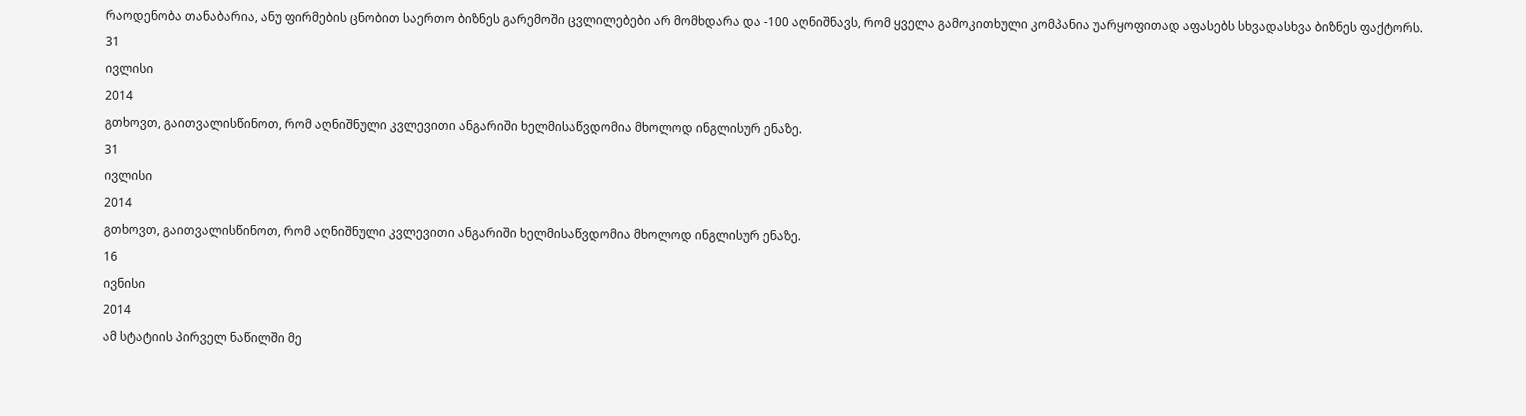რაოდენობა თანაბარია, ანუ ფირმების ცნობით საერთო ბიზნეს გარემოში ცვლილებები არ მომხდარა და -100 აღნიშნავს, რომ ყველა გამოკითხული კომპანია უარყოფითად აფასებს სხვადასხვა ბიზნეს ფაქტორს.
31
ივლისი
2014
გთხოვთ, გაითვალისწინოთ, რომ აღნიშნული კვლევითი ანგარიში ხელმისაწვდომია მხოლოდ ინგლისურ ენაზე.
31
ივლისი
2014
გთხოვთ, გაითვალისწინოთ, რომ აღნიშნული კვლევითი ანგარიში ხელმისაწვდომია მხოლოდ ინგლისურ ენაზე.
16
ივნისი
2014
ამ სტატიის პირველ ნაწილში მე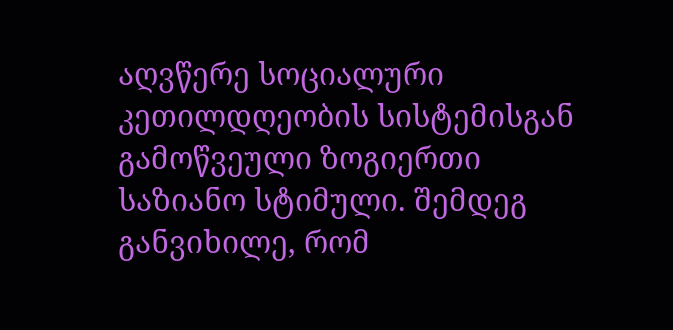აღვწერე სოციალური კეთილდღეობის სისტემისგან გამოწვეული ზოგიერთი საზიანო სტიმული. შემდეგ განვიხილე, რომ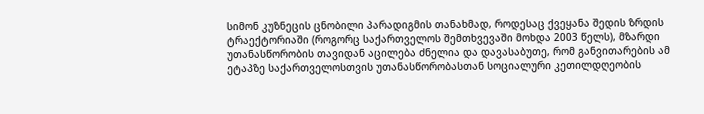სიმონ კუზნეცის ცნობილი პარადიგმის თანახმად, როდესაც ქვეყანა შედის ზრდის ტრაექტორიაში (როგორც საქართველოს შემთხვევაში მოხდა 2003 წელს), მზარდი უთანასწორობის თავიდან აცილება ძნელია და დავასაბუთე, რომ განვითარების ამ ეტაპზე საქართველოსთვის უთანასწორობასთან სოციალური კეთილდღეობის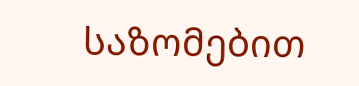საზომებით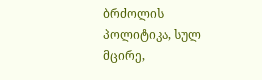ბრძოლის პოლიტიკა, სულ მცირე,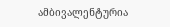ამბივალენტურია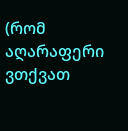(რომ აღარაფერი ვთქვათ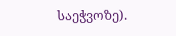საეჭვოზე).